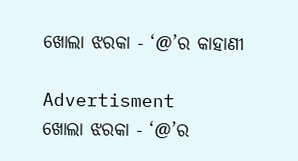ଖୋଲା ଝରକା - ‘@’ର କାହାଣୀ

Advertisment
ଖୋଲା ଝରକା - ‘@’ର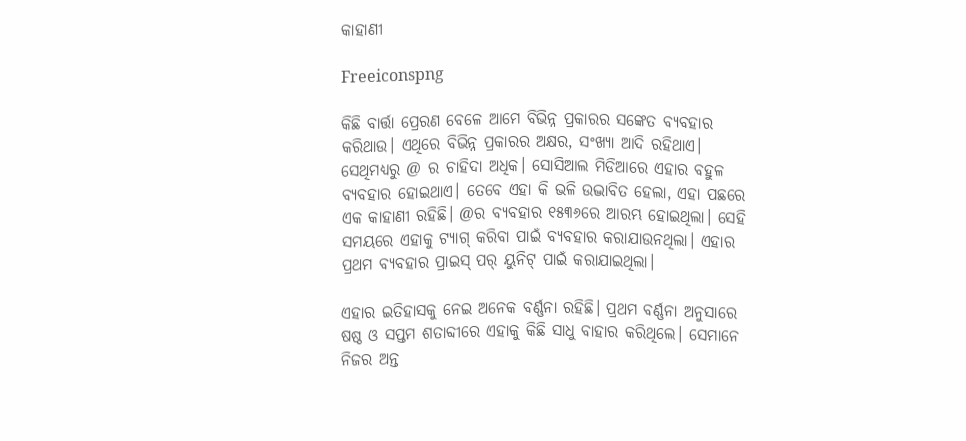କାହାଣୀ

Freeiconspng

କିଛି ବାର୍ତ୍ତା ପ୍ରେରଣ ବେଳେ ଆମେ ବିଭିନ୍ନ ପ୍ରକାରର ସଙ୍କେତ ବ୍ୟବହାର କରିଥାଉ। ଏଥିରେ ବିଭିନ୍ନ ପ୍ରକାରର ଅକ୍ଷର, ସଂଖ୍ୟା ଆଦି ରହିଥାଏ। ସେଥିମଧ୍ୟରୁ @ ର ଚାହିଦା ଅଧିକ। ସୋସିଆଲ ମିଡିଆରେ ଏହାର ବହୁଳ ବ୍ୟବହାର ହୋଇଥାଏ। ତେବେ ଏହା କି ଭଳି ଉଦ୍ଭାବିତ ହେଲା, ଏହା ପଛରେ ଏକ କାହାଣୀ ରହିଛି। @ର ବ୍ୟବହାର ୧୫୩୬ରେ ଆରମ୍ଭ ହୋଇଥିଲା। ସେହି ସମୟରେ ଏହାକୁ ଟ୍ୟାଗ୍‌ କରିବା ପାଇଁ ବ୍ୟବହାର କରାଯାଉନଥିଲା। ଏହାର ପ୍ରଥମ ବ୍ୟବହାର ପ୍ରାଇସ୍‌ ପର୍ ୟୁନିଟ୍‌ ପାଇଁ କରାଯାଇଥିଲା।

ଏହାର ଇତିହାସକୁ ନେଇ ଅନେକ ବର୍ଣ୍ଣନା ରହିଛି। ପ୍ରଥମ ବର୍ଣ୍ଣନା ଅନୁସାରେ ଷଷ୍ଠ ଓ ସପ୍ତମ ଶତାବ୍ଦୀରେ ଏହାକୁ କିଛି ସାଧୁ ବାହାର କରିଥିଲେ। ସେମାନେ ନିଜର ଅନ୍ତ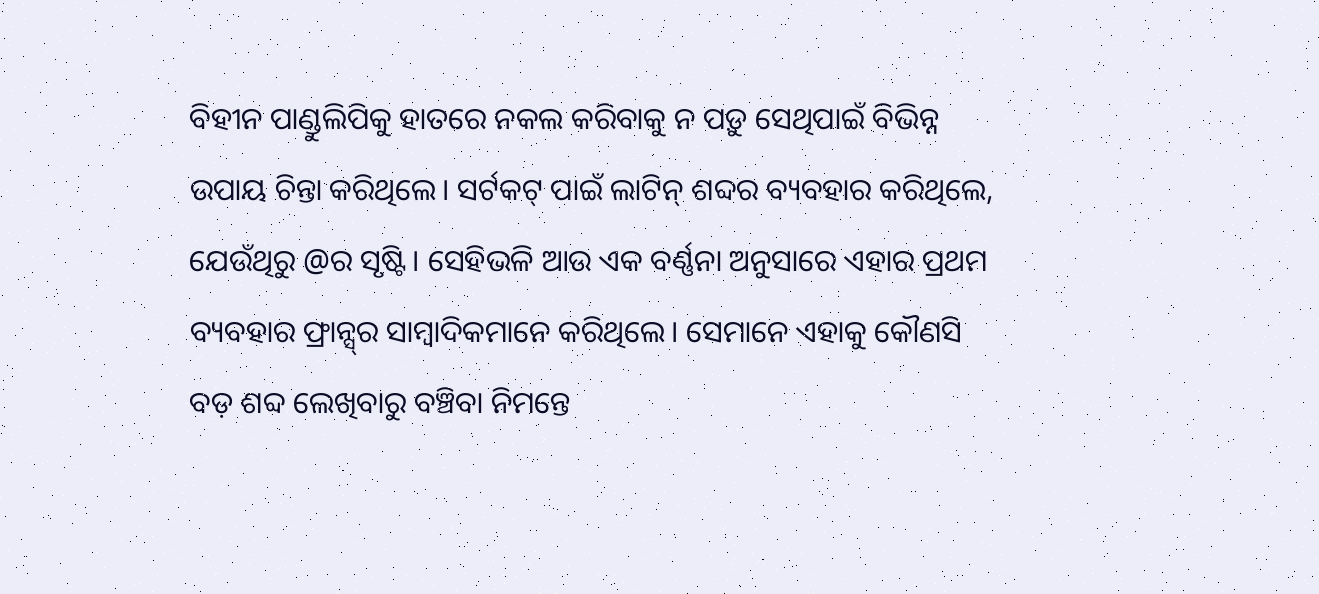ବିହୀନ ପାଣ୍ଡୁଲିପିକୁ ହାତରେ ନକଲ କରିବାକୁ ନ ପଡ଼ୁ ସେଥିପାଇଁ ବିଭିନ୍ନ ଉପାୟ ଚିନ୍ତା କରିଥିଲେ। ସର୍ଟକଟ୍‌ ପାଇଁ ଲାଟିନ୍‌ ଶବ୍ଦର ବ୍ୟବହାର କରିଥିଲେ, ଯେଉଁଥିରୁ @ର ସୃଷ୍ଟି। ସେହିଭଳି ଆଉ ଏକ ବର୍ଣ୍ଣନା ଅନୁସାରେ ଏହାର ପ୍ରଥମ ବ୍ୟବହାର ଫ୍ରାନ୍ସ୍‌ର ସାମ୍ବାଦିକମାନେ କରିଥିଲେ। ସେମାନେ ଏହାକୁ କୌଣସି ବଡ଼ ଶବ୍ଦ ଲେଖିବାରୁ ବଞ୍ଚିବା ନିମନ୍ତେ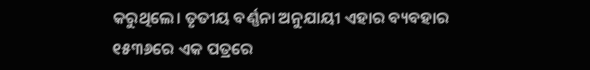କରୁଥିଲେ। ତୃତୀୟ ବର୍ଣ୍ଣନା ଅନୁଯାୟୀ ଏହାର ବ୍ୟବହାର ୧୫୩୬ରେ ଏକ ପତ୍ରରେ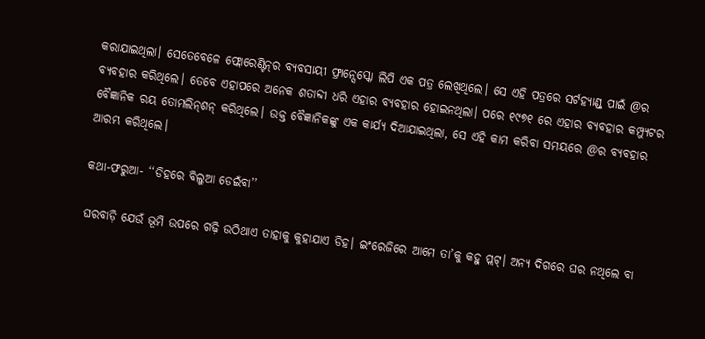କରାଯାଇଥିଲା। ସେତେବେଳେ ଫ୍ଲୋରେଣ୍ଟିନ୍‌ର ବ୍ୟବସାୟୀ ଫ୍ରାନ୍ସେସ୍କୋ ଲିପି ଏକ ପତ୍ର ଲେଖିଥିଲେ। ସେ ଏହି ପତ୍ରରେ ସର୍ଟହ୍ୟାଣ୍ଡ୍‌ ପାଇଁ @ର ବ୍ୟବହାର କରିଥିଲେ। ତେବେ ଏହାପରେ ଅନେକ ଶତାବ୍ଦୀ ଧରି ଏହାର ବ୍ୟବହାର ହୋଇନଥିଲା। ପରେ ୧୯୭୧ ରେ ଏହାର ବ୍ୟବହାର କମ୍ପ୍ୟୁଟର ବୈଜ୍ଞାନିକ ରୟ ତୋମଲିନ୍‌ଶନ୍‌ କରିଥିଲେ। ଉକ୍ତ ବୈଜ୍ଞାନିକଙ୍କୁ ଏକ କାର୍ଯ୍ୟ ଦିଆଯାଇଥିଲା, ସେ ଏହି କାମ କରିବା ସମୟରେ @ର ବ୍ୟବହାର ଆରମ୍ଭ କରିଥିଲେ।

କଥା-ଫରୁଆ- ‘‘ଡିହରେ ବିଲୁଆ ଡେଇଁବା’’

ଘରବାଡ଼ି ଯେଉଁ ଭୂମି ଉପରେ ଗଢ଼ି ଉଠିଥାଏ ତାହାକୁ କୁହାଯାଏ ଡିହ। ଇଂରେଜିରେ ଆମେ ତା’କୁ କହୁ ପ୍ଲଟ୍‌। ଅନ୍ୟ ଦିଗରେ ଘର ନଥିଲେ ବା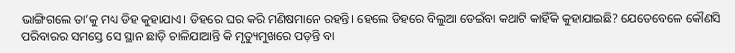ଭାଙ୍ଗିଗଲେ ତା’କୁ ମଧ୍ୟ ଡିହ କୁହାଯାଏ। ଡିହରେ ଘର କରି ମଣିଷମାନେ ରହନ୍ତି। ହେଲେ ଡିହରେ ବିଲୁଆ ଡେଇଁବା କଥାଟି କାହିଁକି କୁହାଯାଇଛି? ଯେତେବେଳେ କୌଣସି ପରିବାରର ସମସ୍ତେ ସେ ସ୍ଥାନ ଛାଡ଼ି ଚାଳିଯାଆନ୍ତି କି ମୃତ୍ୟୁମୁଖରେ ପଡ଼ନ୍ତି ବା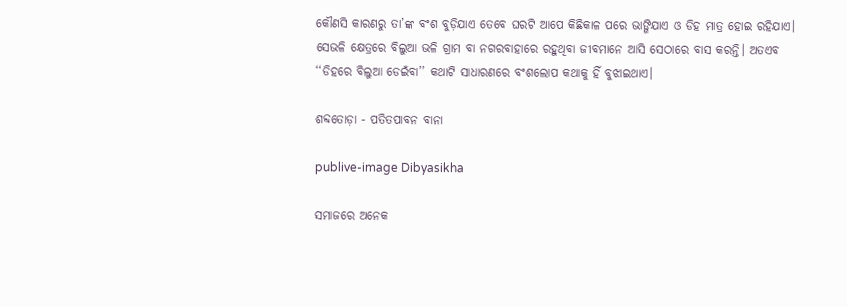କୌଣସି କାରଣରୁ ତା’ଙ୍କ ବଂଶ ବୁଡ଼ିଯାଏ ତେବେ ଘରଟି ଆପେ କିଛିକାଳ ପରେ ଭାଙ୍ଗିଯାଏ ଓ ଡିହ ମାତ୍ର ହୋଇ ରହିଯାଏ। ସେଭଳି କ୍ଷେତ୍ରରେ ବିଲୁଆ ଭଳି ଗ୍ରାମ ବା ନଗରବାହାରେ ରହୁଥିବା ଜୀବମାନେ ଆସି ସେଠାରେ ବାସ କରନ୍ତି। ଅତଏବ ‘‘ଡିହରେ ବିଲୁଆ ଡେଇଁବା’’ କଥାଟି ସାଧାରଣରେ ବଂଶଲୋପ କଥାକୁ ହିଁ ବୁଝାଇଥାଏ।

ଶବ୍ଦତୋଡ଼ା - ପତିତପାବନ ବାନା

publive-image Dibyasikha

ସମାଜରେ ଅନେକ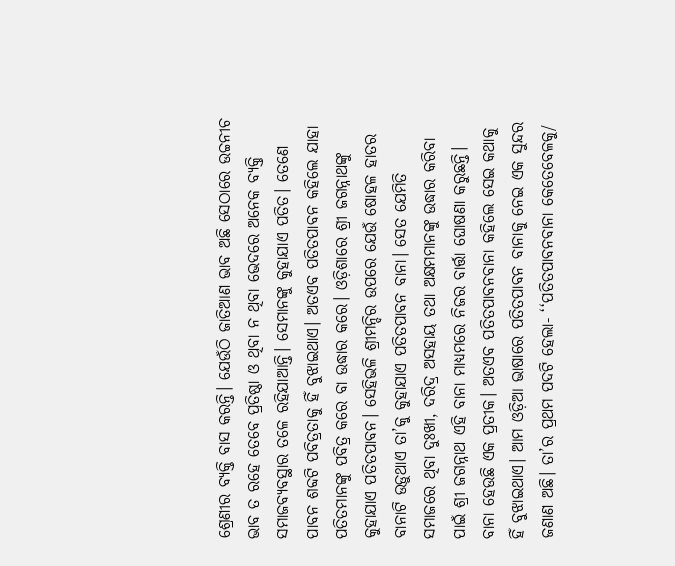ଶ୍ରେଣୀର ବ୍ୟକ୍ତି ବାସ କରନ୍ତି। ଯେଉଁଠି ଜାତିଆଣ ଭାବ ଅଛି ସେଠାରେ ଉଚ୍ଚନୀଚ ଭାବ ତ ରହେ ତେବେ ପ୍ରତିଷ୍ଠା ଓ ଥିବା ନ ଥିବା ଭେଦରେ ଅନେକ ବ୍ୟକ୍ତି ସମାଜବ୍ୟବସ୍ଥାର ତଳେ ରହିଯାଆନ୍ତି। ସେମାନଙ୍କୁ କୁହାଯାଏ ପତିତ। ତେଣେ ପାବନ ଶବ୍ଦଟି ପବିତ୍ରତାକୁ ହିଁ ବୁଝାଇଥାଏ। ଅତଏବ ପତିତପାବନ କହିଲେ ଯାହା ପତିତମାନଙ୍କୁ ପବିତ୍ର କରେ ବା ଉଦ୍ଧାର କରେ। ଓଡ଼ିଶାରେ ଶ୍ରୀ ଜଗନ୍ନାଥଙ୍କୁ କୁହାଯାଏ ପତିତପାବନ। ସେହିଭଳି ଶ୍ରୀମନ୍ଦିର ଉପରେ ଯେଉଁ ଷୋହଳ ହାତର ବାନାଟି ଉଡ଼ୁଥାଏ ତା’କୁ କୁହାଯାଏ ପତିତପାବନ ବାନା। ସ‌େତ ଯେମିତି ସମାଜରେ ଥିବା ଦୁଃଖୀ, ଦରିଦ୍ର ଅସହାୟ ତଥା ଅକ୍ଷମମାନଙ୍କୁ ଉଦ୍ଧାର କରିବା ପାଇଁ ଶ୍ରୀ ଜଗନ୍ନାଥ ଏହି ବାନା ମାଧ୍ୟମରେ ନିଜର ବାର୍ତ୍ତା ଘୋଷଣା କରୁଛନ୍ତି। ବାନା ହେଉଛି ଏକ ପ୍ରତୀକ। ଅତଏବ ପତିତପାବନବାନା କହିଲେ ସେଇ କଥାକୁ ହିଁ ବୁଝାଇଥାଏ। ଆମ ଓଡ଼ିଆ ଭାଷାରେ ପତିତପାବନ ବାନାକୁ ନେଇ ଏକ ସୁନ୍ଦର ଜଣାଣ ଅଛି। ତା’ର ପ୍ରଥମ ପଦଟି ହେଲା- ‘‘ପତିତପାବନବାନା କେତେବେଳକୁ/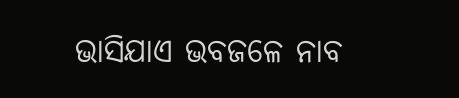ଭାସିଯାଏ ଭବଜଳେ ନାବ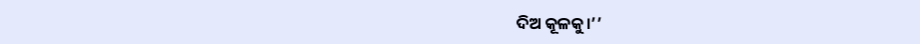ଦିଅ କୂଳକୁ।’’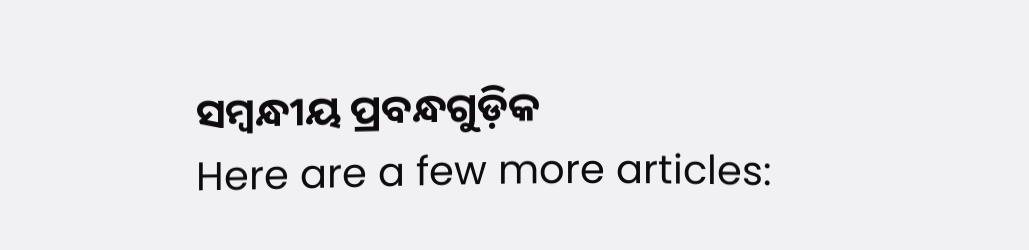ସମ୍ବନ୍ଧୀୟ ପ୍ରବନ୍ଧଗୁଡ଼ିକ
Here are a few more articles: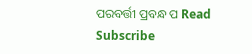ପରବର୍ତ୍ତୀ ପ୍ରବନ୍ଧ ପ Read
Subscribe